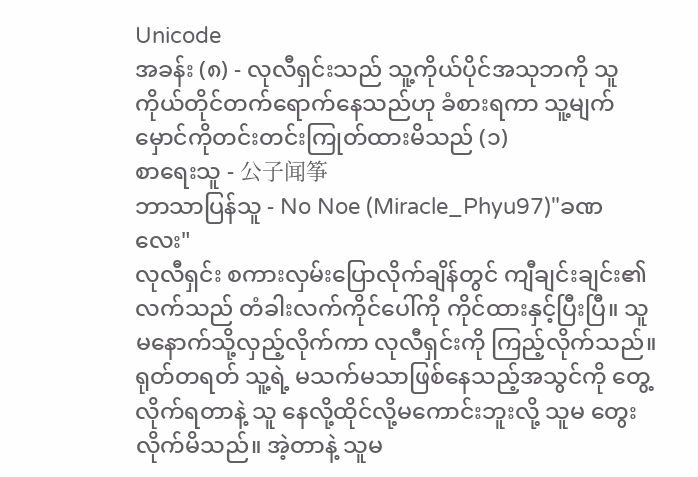Unicode
အခန်း (၈) - လုလီရှင်းသည် သူ့ကိုယ်ပိုင်အသုဘကို သူကိုယ်တိုင်တက်ရောက်နေသည်ဟု ခံစားရကာ သူ့မျက်မှောင်ကိုတင်းတင်းကြုတ်ထားမိသည် (၁)
စာရေးသူ - 公子闻筝
ဘာသာပြန်သူ - No Noe (Miracle_Phyu97)"ခဏလေး"
လုလီရှင်း စကားလှမ်းပြောလိုက်ချိန်တွင် ကျီချင်းချင်း၏လက်သည် တံခါးလက်ကိုင်ပေါ်ကို ကိုင်ထားနှင့်ပြီးပြီ။ သူမနောက်သို့လှည့်လိုက်ကာ လုလီရှင်းကို ကြည့်လိုက်သည်။ ရုတ်တရတ် သူ့ရဲ့ မသက်မသာဖြစ်နေသည့်အသွင်ကို တွေ့လိုက်ရတာနဲ့ သူ နေလို့ထိုင်လို့မကောင်းဘူးလို့ သူမ တွေးလိုက်မိသည်။ အဲ့တာနဲ့ သူမ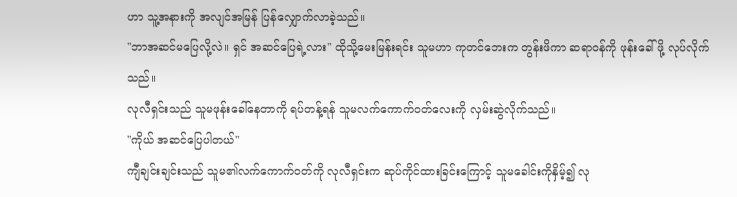ဟာ သူ့အနားကို အလျင်အမြန် ပြန်လျှောက်လာခဲ့သည်။
"ဘာအဆင်မပြေလို့လဲ။ ရှင် အဆင်ပြေရဲ့လား" ထိုသို့မေးမြန်းရင်း သူမဟာ ကုတင်ဘေးက တွန်းဖိကာ ဆရာဝန်ကို ဖုန်းခေါ်ဖို့ လုပ်လိုက်သည်။
လုလီရှင်းသည် သူမဖုန်းခေါ်နေတာကို ရပ်တန့်ရန် သူမလက်ကောက်ဝတ်လေးကို လှမ်းဆွဲလိုက်သည်။
"ကိုယ် အဆင်ပြေပါတယ်"
ကျီချင်းချင်းသည် သူမ၏လက်ကောက်ဝတ်ကို လုလီရှင်းက ဆုပ်ကိုင်ထားခြင်းကြောင့် သူမခေါင်းကိုနှိမ့်၍ လု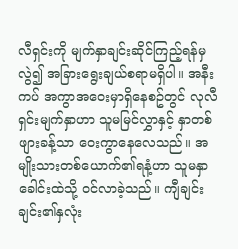လီရှင်းကို မျက်နှာချင်းဆိုင်ကြည့်ရန်မှလွဲ၍ အခြားရွေးချယ်စရာမရှိပါ။ အနီးကပ် အကွာအဝေးမှာရှိနေစဥ်တွင် လုလီရှင်းမျက်နှာဟာ သူမမြင်လွှာနှင့် နှာတစ်ဖျားခန့်သာ ဝေးကွာနေလေသည်။ အမျိုးသားတစ်ယောက်၏ရနံ့ဟာ သူမနှာခေါင်းထဲသို့ ဝင်လာခဲ့သည်။ ကျီချင်းချင်း၏နှလုံး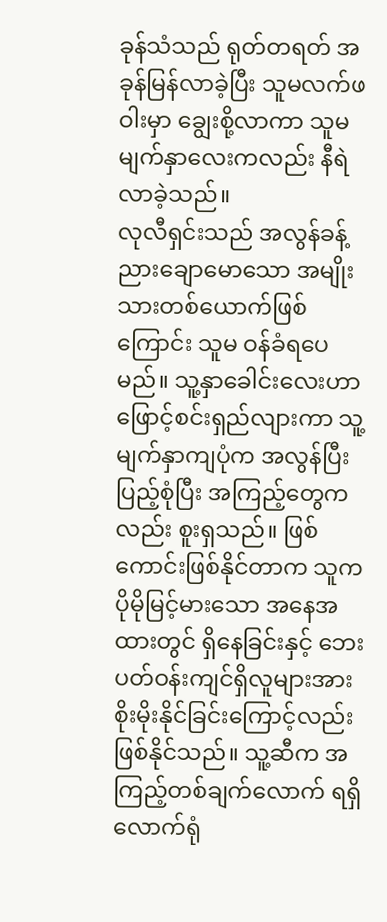ခုန်သံသည် ရုတ်တရတ် အခုန်မြန်လာခဲ့ပြီး သူမလက်ဖဝါးမှာ ချွေးစို့လာကာ သူမမျက်နှာလေးကလည်း နီရဲလာခဲ့သည်။
လုလီရှင်းသည် အလွန်ခန့်ညားချောမောသော အမျိုးသားတစ်ယောက်ဖြစ်ကြောင်း သူမ ဝန်ခံရပေမည်။ သူ့နှာခေါင်းလေးဟာ ဖြောင့်စင်းရှည်လျားကာ သူ့မျက်နှာကျပုံက အလွန်ပြီးပြည့်စုံပြီး အကြည့်တွေကလည်း စူးရှသည်။ ဖြစ်ကောင်းဖြစ်နိုင်တာက သူက ပိုမိုမြင့်မားသော အနေအထားတွင် ရှိနေခြင်းနှင့် ဘေးပတ်ဝန်းကျင်ရှိလူများအား စိုးမိုးနိုင်ခြင်းကြောင့်လည်း ဖြစ်နိုင်သည်။ သူ့ဆီက အကြည့်တစ်ချက်လောက် ရရှိလောက်ရုံ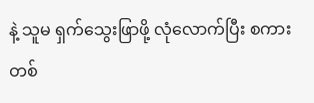နဲ့ သူမ ရှက်သွေးဖြာဖို့ လုံလောက်ပြီး စကားတစ်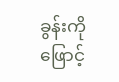ခွန်းကို ဖြောင့်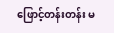ဖြောင့်တန်းတန်း မ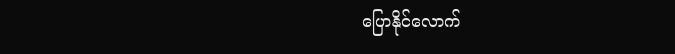ပြောနိုင်လောက်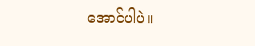အောင်ပါပဲ။